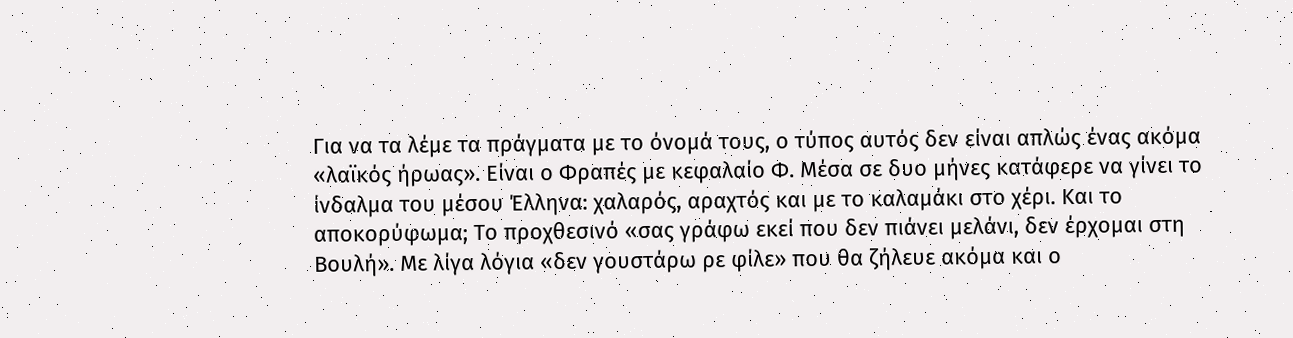Για να τα λέμε τα πράγματα με το όνομά τους, ο τύπος αυτός δεν είναι απλώς ένας ακόμα «λαϊκός ήρωας». Είναι ο Φραπές με κεφαλαίο Φ. Μέσα σε δυο μήνες κατάφερε να γίνει το ίνδαλμα του μέσου Έλληνα: χαλαρός, αραχτός και με το καλαμάκι στο χέρι. Και το αποκορύφωμα; Το προχθεσινό «σας γράφω εκεί που δεν πιάνει μελάνι, δεν έρχομαι στη Βουλή». Με λίγα λόγια «δεν γουστάρω ρε φίλε» που θα ζήλευε ακόμα και ο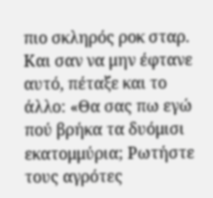πιο σκληρός ροκ σταρ.
Και σαν να μην έφτανε αυτό, πέταξε και το άλλο: «Θα σας πω εγώ πού βρήκα τα δυόμισι εκατομμύρια; Ρωτήστε τους αγρότες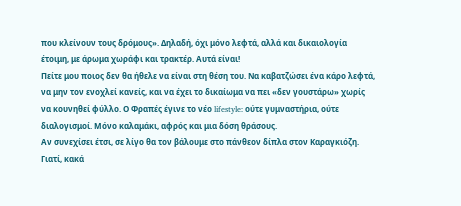που κλείνουν τους δρόμους». Δηλαδή, όχι μόνο λεφτά, αλλά και δικαιολογία έτοιμη, με άρωμα χωράφι και τρακτέρ. Αυτά είναι!
Πείτε μου ποιος δεν θα ήθελε να είναι στη θέση του. Να καβατζώσει ένα κάρο λεφτά, να μην τον ενοχλεί κανείς, και να έχει το δικαίωμα να πει «δεν γουστάρω» χωρίς να κουνηθεί φύλλο. Ο Φραπές έγινε το νέο lifestyle: ούτε γυμναστήρια, ούτε διαλογισμοί. Μόνο καλαμάκι, αφρός και μια δόση θράσους.
Αν συνεχίσει έτσι, σε λίγο θα τον βάλουμε στο πάνθεον δίπλα στον Καραγκιόζη. Γιατί, κακά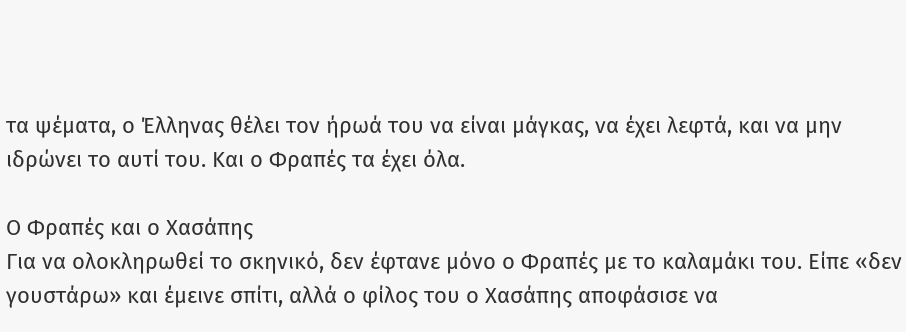τα ψέματα, ο Έλληνας θέλει τον ήρωά του να είναι μάγκας, να έχει λεφτά, και να μην ιδρώνει το αυτί του. Και ο Φραπές τα έχει όλα.

Ο Φραπές και ο Χασάπης
Για να ολοκληρωθεί το σκηνικό, δεν έφτανε μόνο ο Φραπές με το καλαμάκι του. Είπε «δεν γουστάρω» και έμεινε σπίτι, αλλά ο φίλος του ο Χασάπης αποφάσισε να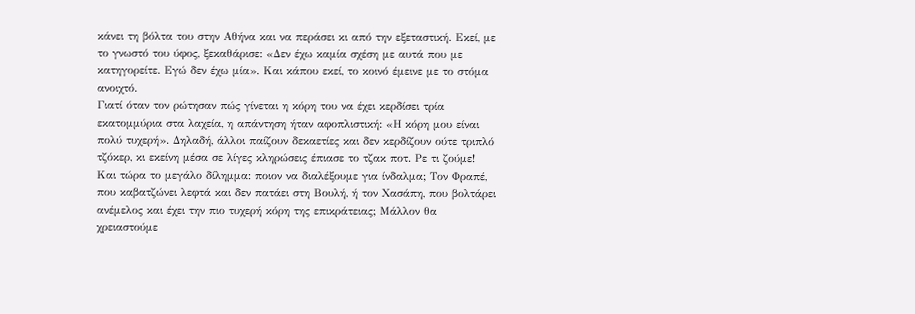κάνει τη βόλτα του στην Αθήνα και να περάσει κι από την εξεταστική. Εκεί, με το γνωστό του ύφος, ξεκαθάρισε: «Δεν έχω καμία σχέση με αυτά που με κατηγορείτε. Εγώ δεν έχω μία». Και κάπου εκεί, το κοινό έμεινε με το στόμα ανοιχτό.
Γιατί όταν τον ρώτησαν πώς γίνεται η κόρη του να έχει κερδίσει τρία εκατομμύρια στα λαχεία, η απάντηση ήταν αφοπλιστική: «Η κόρη μου είναι πολύ τυχερή». Δηλαδή, άλλοι παίζουν δεκαετίες και δεν κερδίζουν ούτε τριπλό τζόκερ, κι εκείνη μέσα σε λίγες κληρώσεις έπιασε το τζακ ποτ. Ρε τι ζούμε!
Και τώρα το μεγάλο δίλημμα: ποιον να διαλέξουμε για ίνδαλμα; Τον Φραπέ, που καβατζώνει λεφτά και δεν πατάει στη Βουλή, ή τον Χασάπη, που βολτάρει ανέμελος και έχει την πιο τυχερή κόρη της επικράτειας; Μάλλον θα χρειαστούμε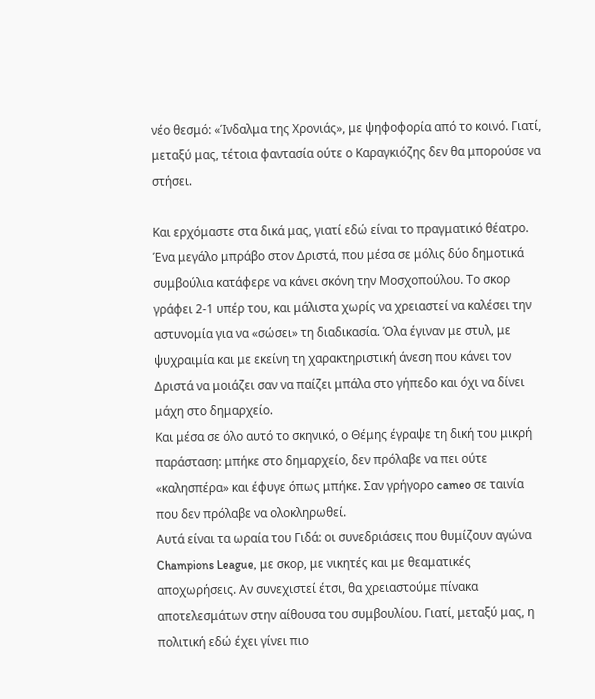νέο θεσμό: «Ίνδαλμα της Χρονιάς», με ψηφοφορία από το κοινό. Γιατί, μεταξύ μας, τέτοια φαντασία ούτε ο Καραγκιόζης δεν θα μπορούσε να στήσει.

Και ερχόμαστε στα δικά μας, γιατί εδώ είναι το πραγματικό θέατρο. Ένα μεγάλο μπράβο στον Δριστά, που μέσα σε μόλις δύο δημοτικά συμβούλια κατάφερε να κάνει σκόνη την Μοσχοπούλου. Το σκορ γράφει 2-1 υπέρ του, και μάλιστα χωρίς να χρειαστεί να καλέσει την αστυνομία για να «σώσει» τη διαδικασία. Όλα έγιναν με στυλ, με ψυχραιμία και με εκείνη τη χαρακτηριστική άνεση που κάνει τον Δριστά να μοιάζει σαν να παίζει μπάλα στο γήπεδο και όχι να δίνει μάχη στο δημαρχείο.
Και μέσα σε όλο αυτό το σκηνικό, ο Θέμης έγραψε τη δική του μικρή παράσταση: μπήκε στο δημαρχείο, δεν πρόλαβε να πει ούτε «καλησπέρα» και έφυγε όπως μπήκε. Σαν γρήγορο cameo σε ταινία που δεν πρόλαβε να ολοκληρωθεί.
Αυτά είναι τα ωραία του Γιδά: οι συνεδριάσεις που θυμίζουν αγώνα Champions League, με σκορ, με νικητές και με θεαματικές αποχωρήσεις. Αν συνεχιστεί έτσι, θα χρειαστούμε πίνακα αποτελεσμάτων στην αίθουσα του συμβουλίου. Γιατί, μεταξύ μας, η πολιτική εδώ έχει γίνει πιο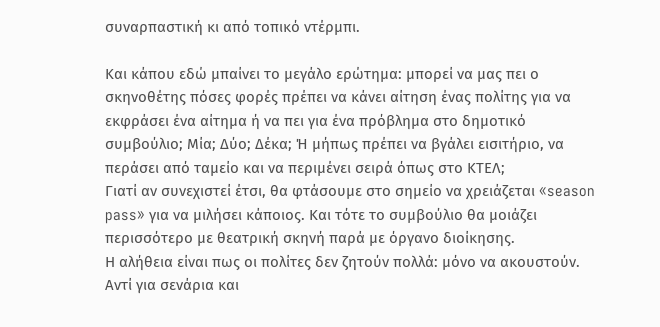συναρπαστική κι από τοπικό ντέρμπι.

Και κάπου εδώ μπαίνει το μεγάλο ερώτημα: μπορεί να μας πει ο σκηνοθέτης πόσες φορές πρέπει να κάνει αίτηση ένας πολίτης για να εκφράσει ένα αίτημα ή να πει για ένα πρόβλημα στο δημοτικό συμβούλιο; Μία; Δύο; Δέκα; Ή μήπως πρέπει να βγάλει εισιτήριο, να περάσει από ταμείο και να περιμένει σειρά όπως στο ΚΤΕΛ;
Γιατί αν συνεχιστεί έτσι, θα φτάσουμε στο σημείο να χρειάζεται «season pass» για να μιλήσει κάποιος. Και τότε το συμβούλιο θα μοιάζει περισσότερο με θεατρική σκηνή παρά με όργανο διοίκησης.
Η αλήθεια είναι πως οι πολίτες δεν ζητούν πολλά: μόνο να ακουστούν. Αντί για σενάρια και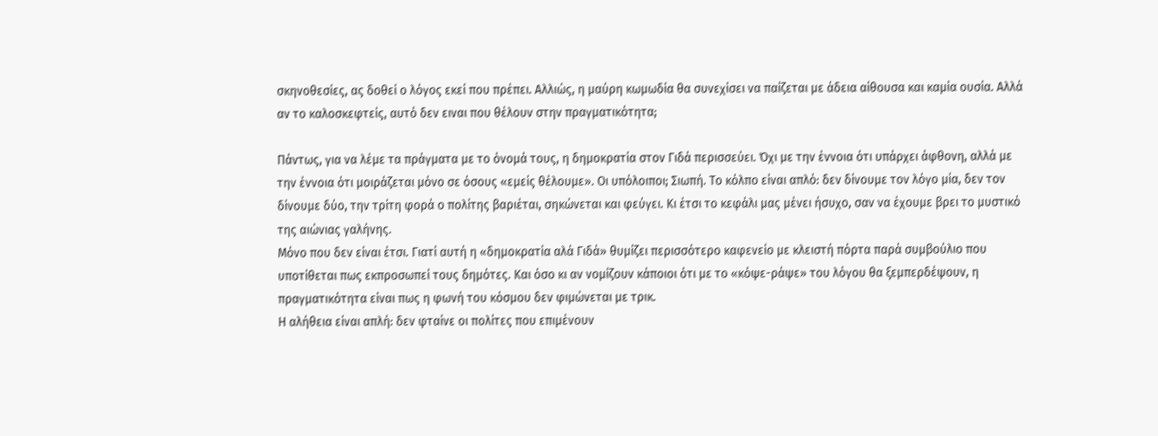σκηνοθεσίες, ας δοθεί ο λόγος εκεί που πρέπει. Αλλιώς, η μαύρη κωμωδία θα συνεχίσει να παίζεται με άδεια αίθουσα και καμία ουσία. Αλλά αν το καλοσκεφτείς, αυτό δεν ειναι που θέλουν στην πραγματικότητα;

Πάντως, για να λέμε τα πράγματα με το όνομά τους, η δημοκρατία στον Γιδά περισσεύει. Όχι με την έννοια ότι υπάρχει άφθονη, αλλά με την έννοια ότι μοιράζεται μόνο σε όσους «εμείς θέλουμε». Οι υπόλοιποι; Σιωπή. Το κόλπο είναι απλό: δεν δίνουμε τον λόγο μία, δεν τον δίνουμε δύο, την τρίτη φορά ο πολίτης βαριέται, σηκώνεται και φεύγει. Κι έτσι το κεφάλι μας μένει ήσυχο, σαν να έχουμε βρει το μυστικό της αιώνιας γαλήνης.
Μόνο που δεν είναι έτσι. Γιατί αυτή η «δημοκρατία αλά Γιδά» θυμίζει περισσότερο καφενείο με κλειστή πόρτα παρά συμβούλιο που υποτίθεται πως εκπροσωπεί τους δημότες. Και όσο κι αν νομίζουν κάποιοι ότι με το «κόψε-ράψε» του λόγου θα ξεμπερδέψουν, η πραγματικότητα είναι πως η φωνή του κόσμου δεν φιμώνεται με τρικ.
Η αλήθεια είναι απλή: δεν φταίνε οι πολίτες που επιμένουν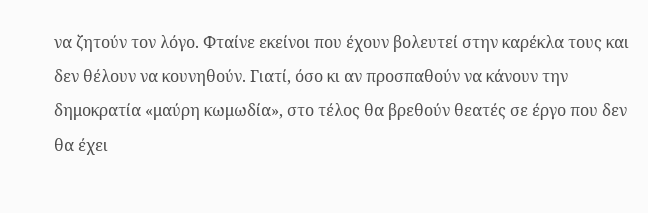να ζητούν τον λόγο. Φταίνε εκείνοι που έχουν βολευτεί στην καρέκλα τους και δεν θέλουν να κουνηθούν. Γιατί, όσο κι αν προσπαθούν να κάνουν την δημοκρατία «μαύρη κωμωδία», στο τέλος θα βρεθούν θεατές σε έργο που δεν θα έχει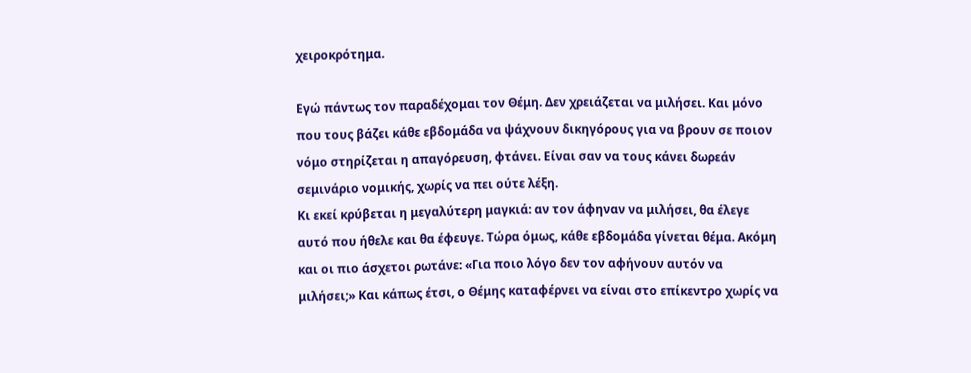χειροκρότημα.

Εγώ πάντως τον παραδέχομαι τον Θέμη. Δεν χρειάζεται να μιλήσει. Και μόνο που τους βάζει κάθε εβδομάδα να ψάχνουν δικηγόρους για να βρουν σε ποιον νόμο στηρίζεται η απαγόρευση, φτάνει. Είναι σαν να τους κάνει δωρεάν σεμινάριο νομικής, χωρίς να πει ούτε λέξη.
Κι εκεί κρύβεται η μεγαλύτερη μαγκιά: αν τον άφηναν να μιλήσει, θα έλεγε αυτό που ήθελε και θα έφευγε. Τώρα όμως, κάθε εβδομάδα γίνεται θέμα. Ακόμη και οι πιο άσχετοι ρωτάνε: «Για ποιο λόγο δεν τον αφήνουν αυτόν να μιλήσει;» Και κάπως έτσι, ο Θέμης καταφέρνει να είναι στο επίκεντρο χωρίς να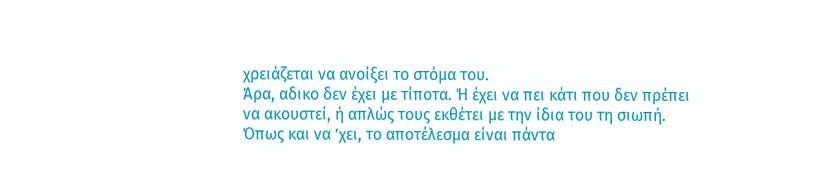χρειάζεται να ανοίξει το στόμα του.
Άρα, αδικο δεν έχει με τίποτα. Ή έχει να πει κάτι που δεν πρέπει να ακουστεί, ή απλώς τους εκθέτει με την ίδια του τη σιωπή. Όπως και να ’χει, το αποτέλεσμα είναι πάντα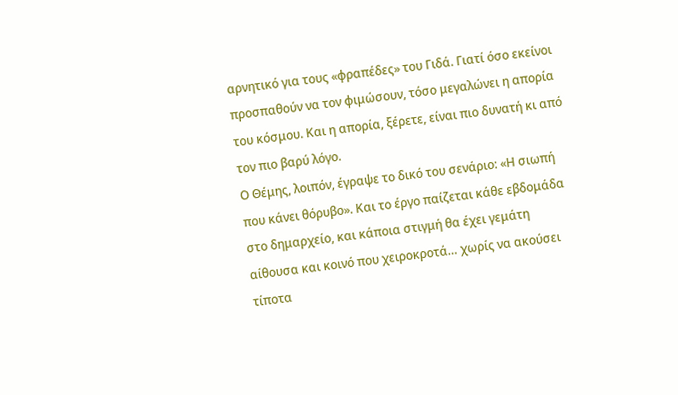αρνητικό για τους «φραπέδες» του Γιδά. Γιατί όσο εκείνοι προσπαθούν να τον φιμώσουν, τόσο μεγαλώνει η απορία του κόσμου. Και η απορία, ξέρετε, είναι πιο δυνατή κι από τον πιο βαρύ λόγο.
Ο Θέμης, λοιπόν, έγραψε το δικό του σενάριο: «Η σιωπή που κάνει θόρυβο». Και το έργο παίζεται κάθε εβδομάδα στο δημαρχείο, και κάποια στιγμή θα έχει γεμάτη αίθουσα και κοινό που χειροκροτά… χωρίς να ακούσει τίποτα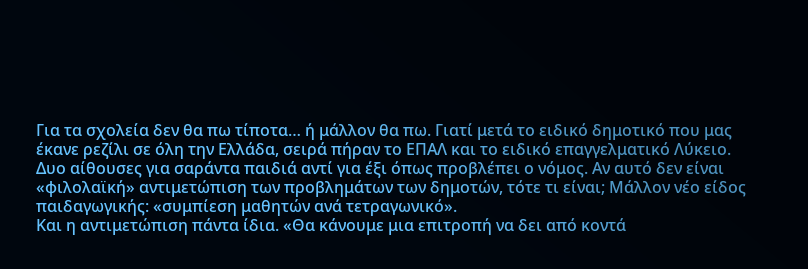Για τα σχολεία δεν θα πω τίποτα… ή μάλλον θα πω. Γιατί μετά το ειδικό δημοτικό που μας έκανε ρεζίλι σε όλη την Ελλάδα, σειρά πήραν το ΕΠΑΛ και το ειδικό επαγγελματικό Λύκειο. Δυο αίθουσες για σαράντα παιδιά αντί για έξι όπως προβλέπει ο νόμος. Αν αυτό δεν είναι «φιλολαϊκή» αντιμετώπιση των προβλημάτων των δημοτών, τότε τι είναι; Μάλλον νέο είδος παιδαγωγικής: «συμπίεση μαθητών ανά τετραγωνικό».
Και η αντιμετώπιση πάντα ίδια. «Θα κάνουμε μια επιτροπή να δει από κοντά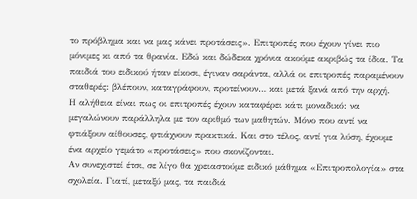το πρόβλημα και να μας κάνει προτάσεις». Επιτροπές που έχουν γίνει πιο μόνιμες κι από τα θρανία. Εδώ και δώδεκα χρόνια ακούμε ακριβώς τα ίδια. Τα παιδιά του ειδικού ήταν είκοσι, έγιναν σαράντα, αλλά οι επιτροπές παραμένουν σταθερές: βλέπουν, καταγράφουν, προτείνουν… και μετά ξανά από την αρχή.
Η αλήθεια είναι πως οι επιτροπές έχουν καταφέρει κάτι μοναδικό: να μεγαλώνουν παράλληλα με τον αριθμό των μαθητών. Μόνο που αντί να φτιάξουν αίθουσες, φτιάχνουν πρακτικά. Και στο τέλος, αντί για λύση, έχουμε ένα αρχείο γεμάτο «προτάσεις» που σκονίζονται.
Αν συνεχιστεί έτσι, σε λίγο θα χρειαστούμε ειδικό μάθημα «Επιτροπολογία» στα σχολεία. Γιατί, μεταξύ μας, τα παιδιά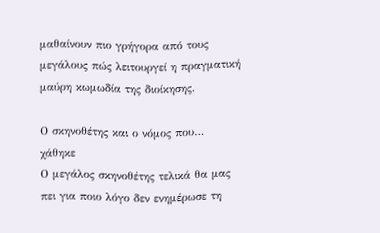μαθαίνουν πιο γρήγορα από τους μεγάλους πώς λειτουργεί η πραγματική μαύρη κωμωδία της διοίκησης.

Ο σκηνοθέτης και ο νόμος που… χάθηκε
Ο μεγάλος σκηνοθέτης τελικά θα μας πει για ποιο λόγο δεν ενημέρωσε τη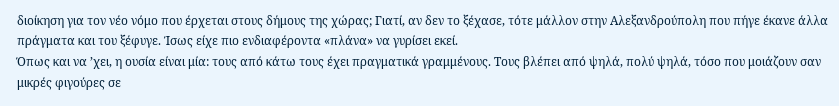διοίκηση για τον νέο νόμο που έρχεται στους δήμους της χώρας; Γιατί, αν δεν το ξέχασε, τότε μάλλον στην Αλεξανδρούπολη που πήγε έκανε άλλα πράγματα και του ξέφυγε. Ίσως είχε πιο ενδιαφέροντα «πλάνα» να γυρίσει εκεί.
Όπως και να ’χει, η ουσία είναι μία: τους από κάτω τους έχει πραγματικά γραμμένους. Τους βλέπει από ψηλά, πολύ ψηλά, τόσο που μοιάζουν σαν μικρές φιγούρες σε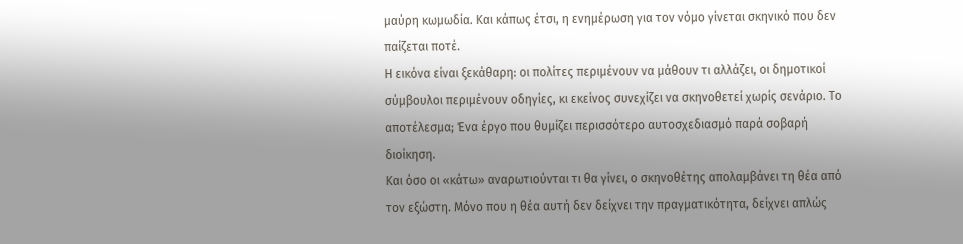μαύρη κωμωδία. Και κάπως έτσι, η ενημέρωση για τον νόμο γίνεται σκηνικό που δεν παίζεται ποτέ.
Η εικόνα είναι ξεκάθαρη: οι πολίτες περιμένουν να μάθουν τι αλλάζει, οι δημοτικοί σύμβουλοι περιμένουν οδηγίες, κι εκείνος συνεχίζει να σκηνοθετεί χωρίς σενάριο. Το αποτέλεσμα; Ένα έργο που θυμίζει περισσότερο αυτοσχεδιασμό παρά σοβαρή διοίκηση.
Και όσο οι «κάτω» αναρωτιούνται τι θα γίνει, ο σκηνοθέτης απολαμβάνει τη θέα από τον εξώστη. Μόνο που η θέα αυτή δεν δείχνει την πραγματικότητα, δείχνει απλώς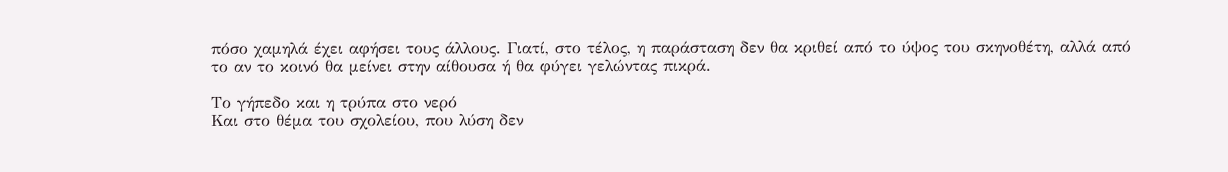πόσο χαμηλά έχει αφήσει τους άλλους. Γιατί, στο τέλος, η παράσταση δεν θα κριθεί από το ύψος του σκηνοθέτη, αλλά από το αν το κοινό θα μείνει στην αίθουσα ή θα φύγει γελώντας πικρά.

Το γήπεδο και η τρύπα στο νερό
Και στο θέμα του σχολείου, που λύση δεν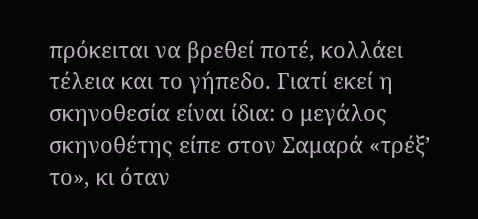πρόκειται να βρεθεί ποτέ, κολλάει τέλεια και το γήπεδο. Γιατί εκεί η σκηνοθεσία είναι ίδια: ο μεγάλος σκηνοθέτης είπε στον Σαμαρά «τρέξ’ το», κι όταν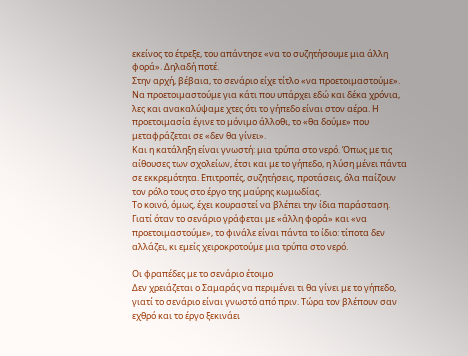εκείνος το έτρεξε, του απάντησε «να το συζητήσουμε μια άλλη φορά». Δηλαδή ποτέ.
Στην αρχή, βέβαια, το σενάριο είχε τίτλο «να προετοιμαστούμε». Να προετοιμαστούμε για κάτι που υπάρχει εδώ και δέκα χρόνια, λες και ανακαλύψαμε χτες ότι το γήπεδο είναι στον αέρα. Η προετοιμασία έγινε το μόνιμο άλλοθι, το «θα δούμε» που μεταφράζεται σε «δεν θα γίνει».
Και η κατάληξη είναι γνωστή: μια τρύπα στο νερό. Όπως με τις αίθουσες των σχολείων, έτσι και με το γήπεδο, η λύση μένει πάντα σε εκκρεμότητα. Επιτροπές, συζητήσεις, προτάσεις, όλα παίζουν τον ρόλο τους στο έργο της μαύρης κωμωδίας.
Το κοινό, όμως, έχει κουραστεί να βλέπει την ίδια παράσταση. Γιατί όταν το σενάριο γράφεται με «άλλη φορά» και «να προετοιμαστούμε», το φινάλε είναι πάντα το ίδιο: τίποτα δεν αλλάζει, κι εμείς χειροκροτούμε μια τρύπα στο νερό.

Οι φραπέδες με το σενάριο έτοιμο
Δεν χρειάζεται ο Σαμαράς να περιμένει τι θα γίνει με το γήπεδο, γιατί το σενάριο είναι γνωστό από πριν. Τώρα τον βλέπουν σαν εχθρό και το έργο ξεκινάει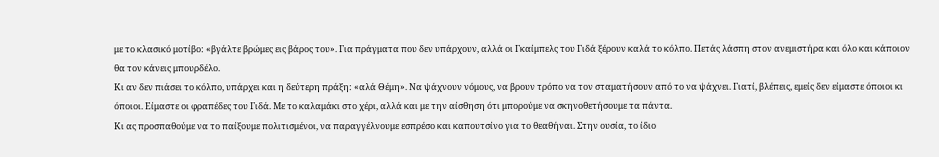με το κλασικό μοτίβο: «βγάλτε βρώμες εις βάρος του». Για πράγματα που δεν υπάρχουν, αλλά οι Γκαίμπελς του Γιδά ξέρουν καλά το κόλπο. Πετάς λάσπη στον ανεμιστήρα και όλο και κάποιον θα τον κάνεις μπουρδέλο.
Κι αν δεν πιάσει το κόλπο, υπάρχει και η δεύτερη πράξη: «αλά Θέμη». Να ψάχνουν νόμους, να βρουν τρόπο να τον σταματήσουν από το να ψάχνει. Γιατί, βλέπεις, εμείς δεν είμαστε όποιοι κι όποιοι. Είμαστε οι φραπέδες του Γιδά. Με το καλαμάκι στο χέρι, αλλά και με την αίσθηση ότι μπορούμε να σκηνοθετήσουμε τα πάντα.
Κι ας προσπαθούμε να το παίξουμε πολιτισμένοι, να παραγγέλνουμε εσπρέσο και καπουτσίνο για το θεαθήναι. Στην ουσία, το ίδιο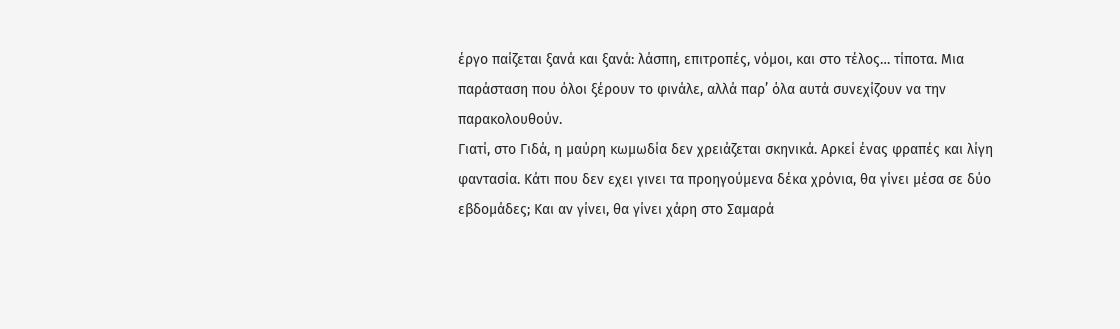έργο παίζεται ξανά και ξανά: λάσπη, επιτροπές, νόμοι, και στο τέλος… τίποτα. Μια παράσταση που όλοι ξέρουν το φινάλε, αλλά παρ’ όλα αυτά συνεχίζουν να την παρακολουθούν.
Γιατί, στο Γιδά, η μαύρη κωμωδία δεν χρειάζεται σκηνικά. Αρκεί ένας φραπές και λίγη φαντασία. Κάτι που δεν εχει γινει τα προηγούμενα δέκα χρόνια, θα γίνει μέσα σε δύο εβδομάδες; Και αν γίνει, θα γίνει χάρη στο Σαμαρά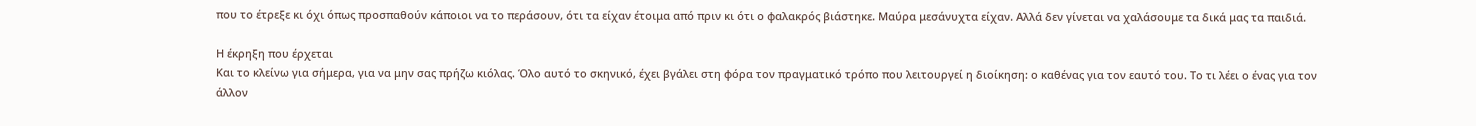που το έτρεξε κι όχι όπως προσπαθούν κάποιοι να το περάσουν, ότι τα είχαν έτοιμα από πριν κι ότι ο φαλακρός βιάστηκε. Μαύρα μεσάνυχτα είχαν. Αλλά δεν γίνεται να χαλάσουμε τα δικά μας τα παιδιά.

Η έκρηξη που έρχεται
Και το κλείνω για σήμερα, για να μην σας πρήζω κιόλας. Όλο αυτό το σκηνικό, έχει βγάλει στη φόρα τον πραγματικό τρόπο που λειτουργεί η διοίκηση: ο καθένας για τον εαυτό του. Το τι λέει ο ένας για τον άλλον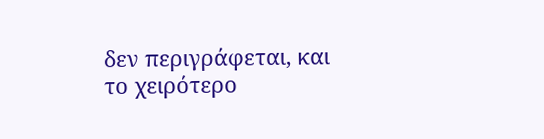δεν περιγράφεται, και το χειρότερο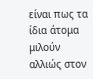είναι πως τα ίδια άτομα μιλούν αλλιώς στον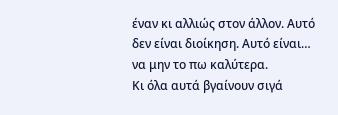έναν κι αλλιώς στον άλλον. Αυτό δεν είναι διοίκηση. Αυτό είναι… να μην το πω καλύτερα.
Κι όλα αυτά βγαίνουν σιγά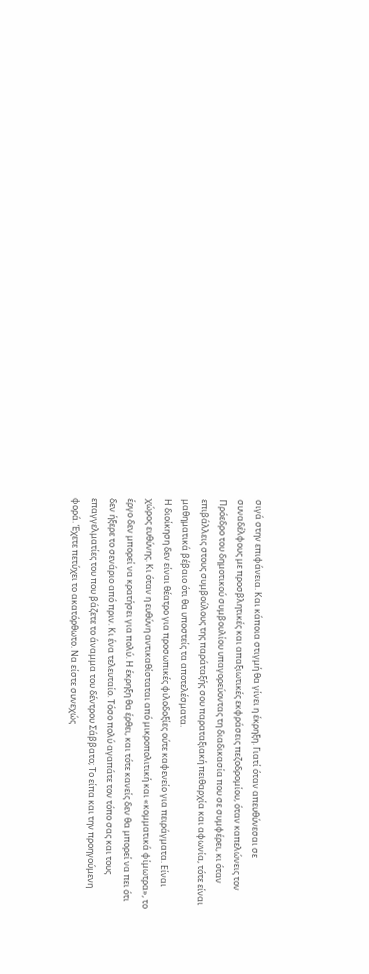σιγά στην επιφάνεια. Και κάποια στιγμή θα γίνει η έκρηξη. Γιατί όταν απευθύνεσαι σε συναδέλφους με προσβλητικές και απαξιωτικές εκφράσεις πεζοδρομίου, όταν καπελώνεις τον Πρόεδρο του δημοτικού συμβουλίου υπαγορεύοντας τη διαδικασία που σε συμφέρει, κι όταν επιβάλλεις στους συμβούλους της παράταξής σου παραταξιακή πειθαρχία και αφωνία, τότε είναι μαθηματικά βέβαιο ότι θα υποστείς τα αποτελέσματα.
Η διοίκηση δεν είναι θέατρο για προσωπικές φιλοδοξίες ούτε καφενείο για πειράγματα. Είναι χώρος ευθύνης. Κι όταν η ευθύνη αντικαθίσταται από μικροπολιτική και «κομματικά φίμωτρα», το έργο δεν μπορεί να κρατήσει για πολύ. Η έκρηξη θα έρθει, και τότε κανείς δεν θα μπορεί να πει ότι δεν ήξερε το σενάριο από πριν. Κι ένα τελευταίο. Τόσο πολύ αγαπάτε τον τόπο σας και τους επαγγελματίες του που βάζετε το άναμμα του δέντρου Σάββατο; Το είπα και την προηγούμενη φορά. Έχετε πετύχει το ακατόρθωτο. Να είστε συνεχώς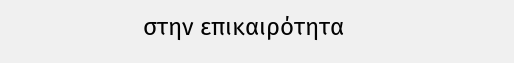στην επικαιρότητα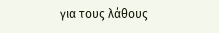για τους λάθους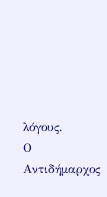λόγους.
Ο Αντιδήμαρχος